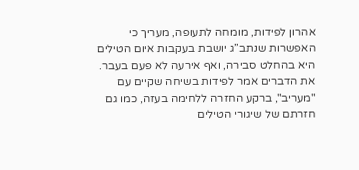אהרון לפידות, מומחה לתעופה, מעריך כי האפשרות שנתב”ג יושבת בעקבות איום הטילים היא בהחלט סבירה, ואף אירעה לא פעם בעבר. את הדברים אמר לפידות בשיחה שקיים עם "מעריב", ברקע החזרה ללחימה בעזה, כמו גם חזרתם של שיגורי הטילים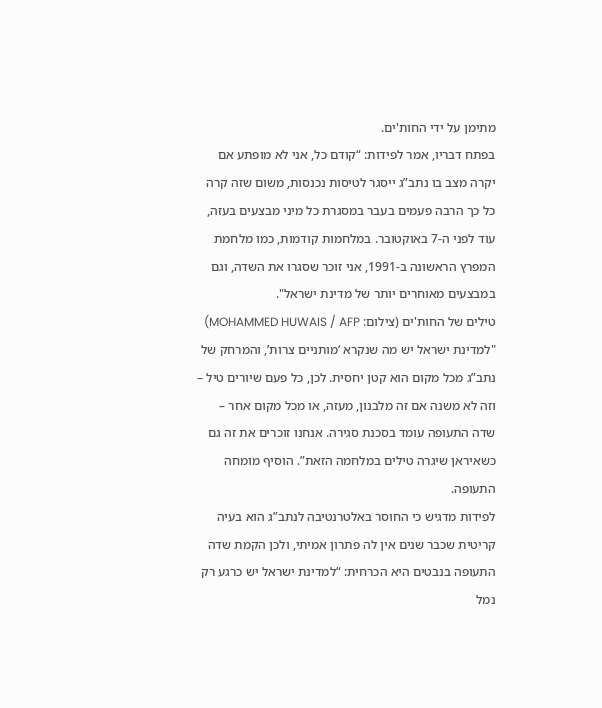מתימן על ידי החות'ים.
בפתח דבריו, אמר לפידות: “קודם כל, אני לא מופתע אם יקרה מצב בו נתב”ג ייסגר לטיסות נכנסות, משום שזה קרה כל כך הרבה פעמים בעבר במסגרת כל מיני מבצעים בעזה, עוד לפני ה-7 באוקטובר. במלחמות קודמות, כמו מלחמת המפרץ הראשונה ב-1991, אני זוכר שסגרו את השדה, וגם במבצעים מאוחרים יותר של מדינת ישראל".
טילים של החות'ים (צילום: MOHAMMED HUWAIS / AFP)
"למדינת ישראל יש מה שנקרא ‘מותניים צרות’, והמרחק של נתב”ג מכל מקום הוא קטן יחסית. לכן, כל פעם שיורים טיל – וזה לא משנה אם זה מלבנון, מעזה, או מכל מקום אחר – שדה התעופה עומד בסכנת סגירה. אנחנו זוכרים את זה גם כשאיראן שיגרה טילים במלחמה הזאת”. הוסיף מומחה התעופה.
לפידות מדגיש כי החוסר באלטרנטיבה לנתב”ג הוא בעיה קריטית שכבר שנים אין לה פתרון אמיתי, ולכן הקמת שדה התעופה בנבטים היא הכרחית: “למדינת ישראל יש כרגע רק נמל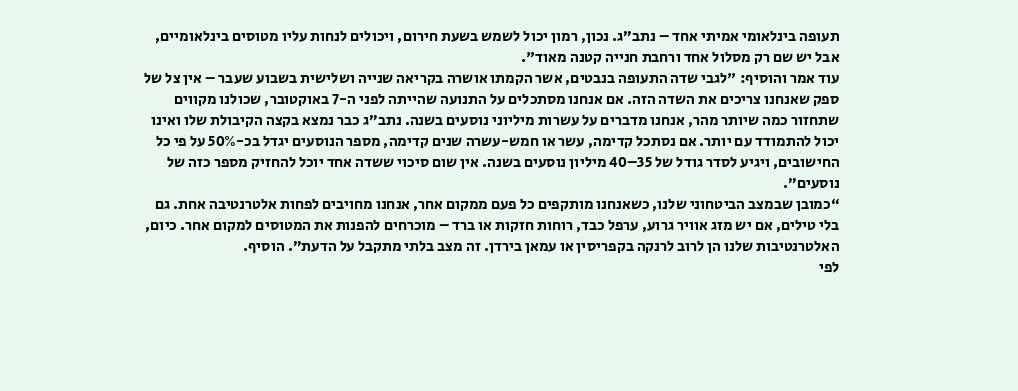תעופה בינלאומי אמיתי אחד – נתב”ג. נכון, רמון יכול לשמש בשעת חירום, ויכולים לנחות עליו מטוסים בינלאומיים, אבל יש שם רק מסלול אחד ורחבת חנייה קטנה מאוד".
עוד אמר והוסיף: "לגבי שדה התעופה בנבטים, אשר הקמתו אושרה בקריאה שנייה ושלישית בשבוע שעבר – אין צל של ספק שאנחנו צריכים את השדה הזה. אם אנחנו מסתכלים על התנועה שהייתה לפני ה-7 באוקטובר, שכולנו מקווים שתחזור כמה שיותר מהר, אנחנו מדברים על עשרות מיליוני נוסעים בשנה. נתב”ג כבר נמצא בקצה הקיבולת שלו ואינו יכול להתמודד עם יותר. אם נסתכל קדימה, עשר או חמש-עשרה שנים קדימה, מספר הנוסעים יגדל בכ-50% על פי כל החישובים, ויגיע לסדר גודל של 35–40 מיליון נוסעים בשנה. אין שום סיכוי ששדה אחד יוכל להחזיק מספר כזה של נוסעים”.
“כמובן שבמצב הביטחוני שלנו, כשאנחנו מותקפים כל פעם ממקום אחר, אנחנו מחויבים לפחות אלטרנטיבה אחת. גם בלי טילים, אם יש מזג אוויר גרוע, ערפל כבד, רוחות חזקות או ברד – מוכרחים להפנות את המטוסים למקום אחר. כיום, האלטרנטיבות שלנו הן לרוב לרנקה בקפריסין או עמאן בירדן. זה מצב בלתי מתקבל על הדעת”. הוסיף.
לפי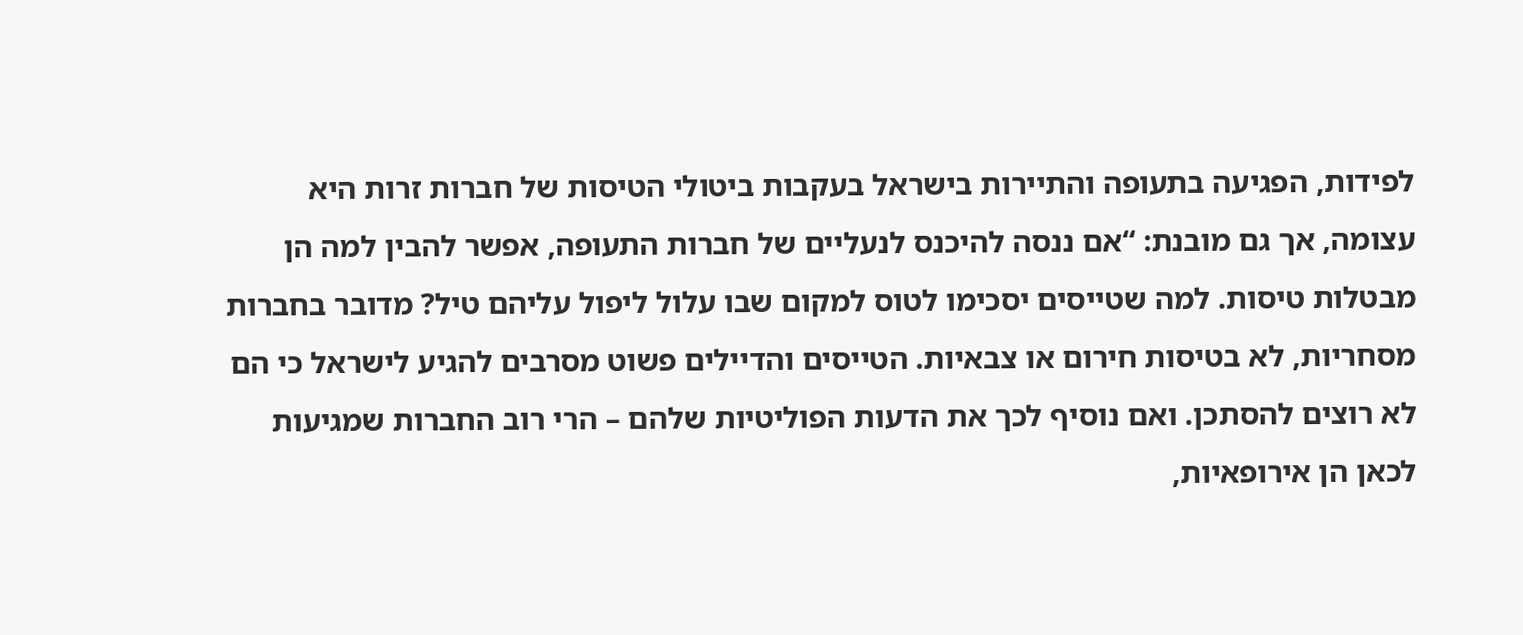לפידות, הפגיעה בתעופה והתיירות בישראל בעקבות ביטולי הטיסות של חברות זרות היא עצומה, אך גם מובנת: “אם ננסה להיכנס לנעליים של חברות התעופה, אפשר להבין למה הן מבטלות טיסות. למה שטייסים יסכימו לטוס למקום שבו עלול ליפול עליהם טיל? מדובר בחברות מסחריות, לא בטיסות חירום או צבאיות. הטייסים והדיילים פשוט מסרבים להגיע לישראל כי הם לא רוצים להסתכן. ואם נוסיף לכך את הדעות הפוליטיות שלהם – הרי רוב החברות שמגיעות לכאן הן אירופאיות,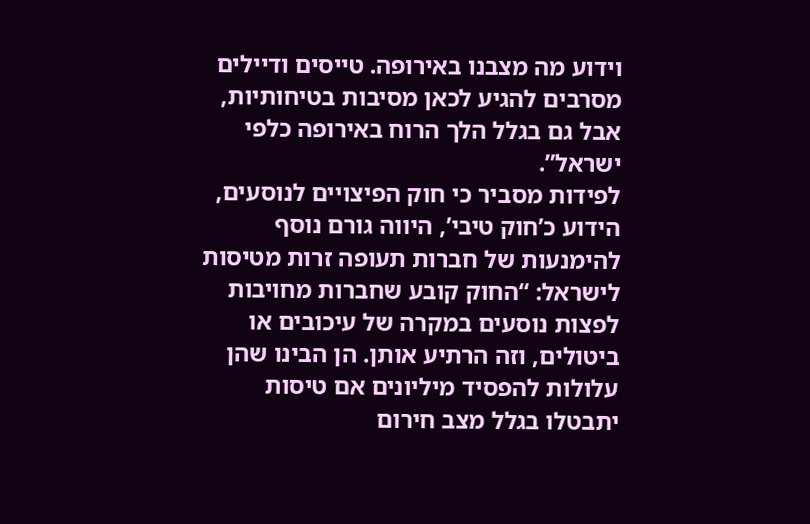וידוע מה מצבנו באירופה. טייסים ודיילים מסרבים להגיע לכאן מסיבות בטיחותיות, אבל גם בגלל הלך הרוח באירופה כלפי ישראל”.
לפידות מסביר כי חוק הפיצויים לנוסעים, הידוע כ’חוק טיבי’, היווה גורם נוסף להימנעות של חברות תעופה זרות מטיסות לישראל: “החוק קובע שחברות מחויבות לפצות נוסעים במקרה של עיכובים או ביטולים, וזה הרתיע אותן. הן הבינו שהן עלולות להפסיד מיליונים אם טיסות יתבטלו בגלל מצב חירום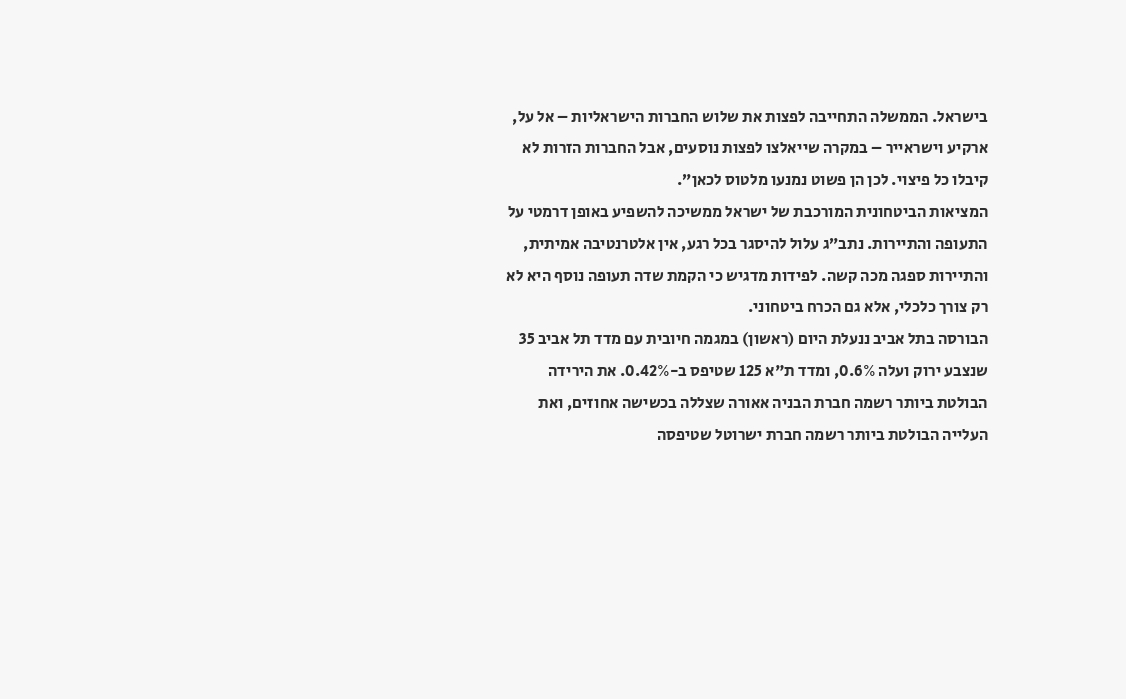בישראל. הממשלה התחייבה לפצות את שלוש החברות הישראליות – אל על, ארקיע וישראייר – במקרה שייאלצו לפצות נוסעים, אבל החברות הזרות לא קיבלו כל פיצוי. לכן הן פשוט נמנעו מלטוס לכאן”.
המציאות הביטחונית המורכבת של ישראל ממשיכה להשפיע באופן דרמטי על התעופה והתיירות. נתב”ג עלול להיסגר בכל רגע, אין אלטרנטיבה אמיתית, והתיירות ספגה מכה קשה. לפידות מדגיש כי הקמת שדה תעופה נוסף היא לא רק צורך כלכלי, אלא גם הכרח ביטחוני.
הבורסה בתל אביב ננעלת היום (ראשון) במגמה חיובית עם מדד תל אביב 35 שנצבע ירוק ועלה 0.6%, ומדד ת"א 125 שטיפס ב-0.42%. את הירידה הבולטת ביותר רשמה חברת הבניה אאורה שצללה בכשישה אחוזים, ואת העלייה הבולטת ביותר רשמה חברת ישרוטל שטיפסה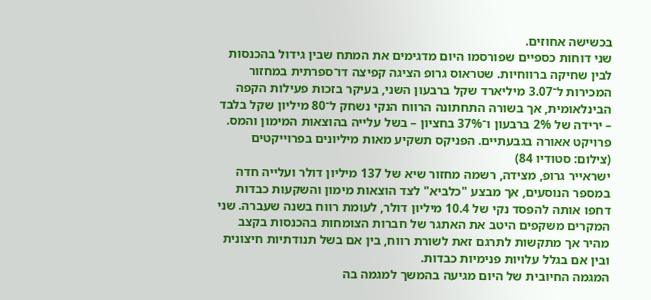בכשישה אחוזים.
שני דוחות כספיים שפורסמו היום מדגימים את המתח שבין גידול בהכנסות לבין שחיקה ברווחיות. שטראוס גרופ הציגה קפיצה דו־ספרתית במחזור המכירות ל־3.07 מיליארד שקל ברבעון השני, בעיקר בזכות פעילות הקפה הבינלאומית, אך בשורה התחתונה הרווח הנקי נשחק ל־80 מיליון שקל בלבד – ירידה של 2% ברבעון ו־37% בחציון – בשל עלייה בהוצאות המימון והמס.
פרויקט אאורה בגבעתיים. הפניקס תשקיע מאות מיליונים בפרוייקטים (צילום: סטודיו 84)
ישראייר גרופ, מצידה, רשמה מחזור שיא של 137 מיליון דולר ועלייה חדה במספר הנוסעים, אך מבצע "כלביא" לצד הוצאות מימון והשקעות כבדות דחפו אותה להפסד נקי של 10.4 מיליון דולר, לעומת רווח בשנה שעברה. שני המקרים משקפים היטב את האתגר של חברות הצומחות בהכנסות בקצב מהיר אך מתקשות לתרגם זאת לשורת רווח, בין אם בשל תנודתיות חיצונית ובין אם בגלל עלויות פנימיות כבדות.
המגמה החיובית של היום מגיעה בהמשך למגמה בה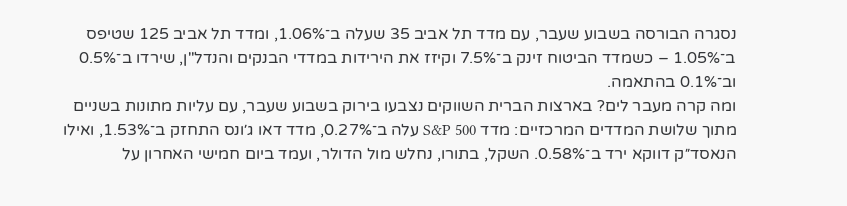נסגרה הבורסה בשבוע שעבר, עם מדד תל אביב 35 שעלה ב־1.06%, ומדד תל אביב 125 שטיפס ב־1.05% – כשמדד הביטוח זינק ב־7.5% וקיזז את הירידות במדדי הבנקים והנדל"ן, שירדו ב־0.5% וב־0.1% בהתאמה.
ומה קרה מעבר לים? בארצות הברית השווקים נצבעו בירוק בשבוע שעבר, עם עליות מתונות בשניים מתוך שלושת המדדים המרכזיים: מדד S&P 500 עלה ב־0.27%, מדד דאו ג׳ונס התחזק ב־1.53%, ואילו הנאסד״ק דווקא ירד ב־0.58%. השקל, בתורו, נחלש מול הדולר, ועמד ביום חמישי האחרון על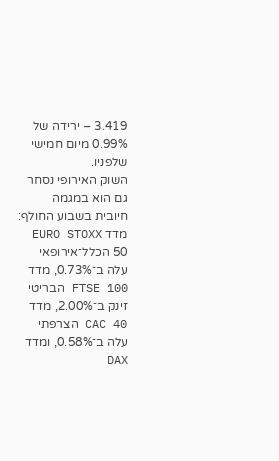3.419 – ירידה של 0.99% מיום חמישי שלפניו.
השוק האירופי נסחר גם הוא במגמה חיובית בשבוע החולף: מדד EURO STOXX 50 הכלל־אירופאי עלה ב־0.73%, מדד FTSE 100 הבריטי זינק ב־2.00%, מדד CAC 40 הצרפתי עלה ב־0.58%, ומדד DAX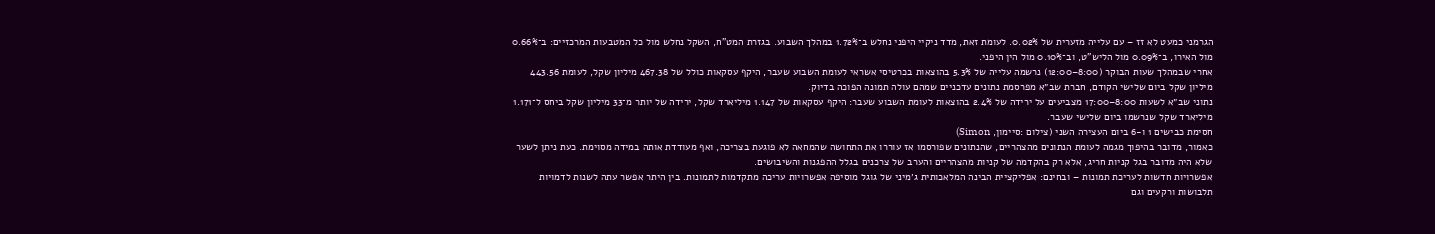הגרמני כמעט לא זז – עם עלייה מזערית של 0.02%. לעומת זאת, מדד ניקיי היפני נחלש ב־1.72% במהלך השבוע. בגזרת המט"ח, השקל נחלש מול כל המטבעות המרכזיים: ב־0.66% מול האירו, ב־0.09% מול הליש"ט, וב־0.10% מול הין היפני.
אחרי שבמהלך שעות הבוקר (8:00–12:00) נרשמה עלייה של 5.3% בהוצאות בכרטיסי אשראי לעומת השבוע שעבר, היקף עסקאות כולל של 467.38 מיליון שקל, לעומת 443.56 מיליון שקל ביום שלישי הקודם, חברת שב״א מפרסמת נתונים עדכניים שמהם עולה תמונה הפוכה בדיוק.
נתוני שב״א לשעות 8:00–17:00 מצביעים על ירידה של 2.4% בהוצאות לעומת השבוע שעבר: היקף עסקאות של 1.147 מיליארד שקל, ירידה של יותר מ־33 מיליון שקל ביחס ל־1.171 מיליארד שקל שנרשמו ביום שלישי שעבר.
חסימת כבישים 1 ו-6 ביום העצירה השני (צילום :סיימון, Simon)
כאמור, מדובר בהיפוך מגמה לעומת הנתונים מהצהריים, שהנתונים שפורסמו אז עוררו את התחושה שהמחאה לא פוגעת בצריכה, ואף מעודדת אותה במידה מסוימת. כעת ניתן לשער שלא היה מדובר בגל קניות חריג, אלא רק בהקדמה של קניות מהצהריים והערב של צרכנים בגלל ההפגנות והשיבושים.
אפשרויות חדשות לעריכת תמונות – ובחינם: אפליקציית הבינה המלאכותית ג׳מיני של גוגל מוסיפה אפשרויות עריכה מתקדמות לתמונות. בין היתר אפשר עתה לשנות לדמויות תלבושות ורקעים וגם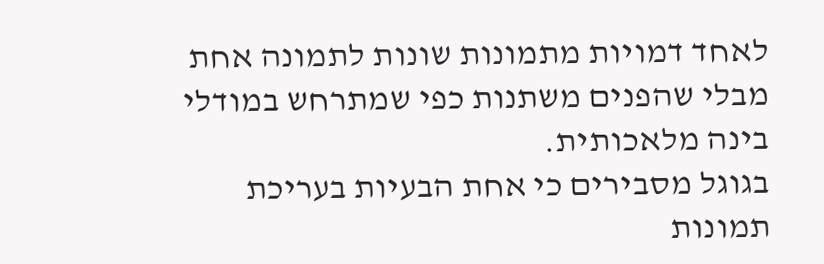לאחד דמויות מתמונות שונות לתמונה אחת מבלי שהפנים משתנות כפי שמתרחש במודלי בינה מלאכותית.
בגוגל מסבירים כי אחת הבעיות בעריכת תמונות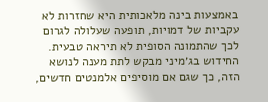באמצעות בינה מלאכותית היא שחזרות לא עקביות של דמויות, תופעה שעלולה לגרום לכך שהתמונה הסופית לא תיראה טבעית. החידוש בג׳מיני מבקש לתת מענה לנושא הזה, כך שגם אם מוסיפים אלמנטים חדשים,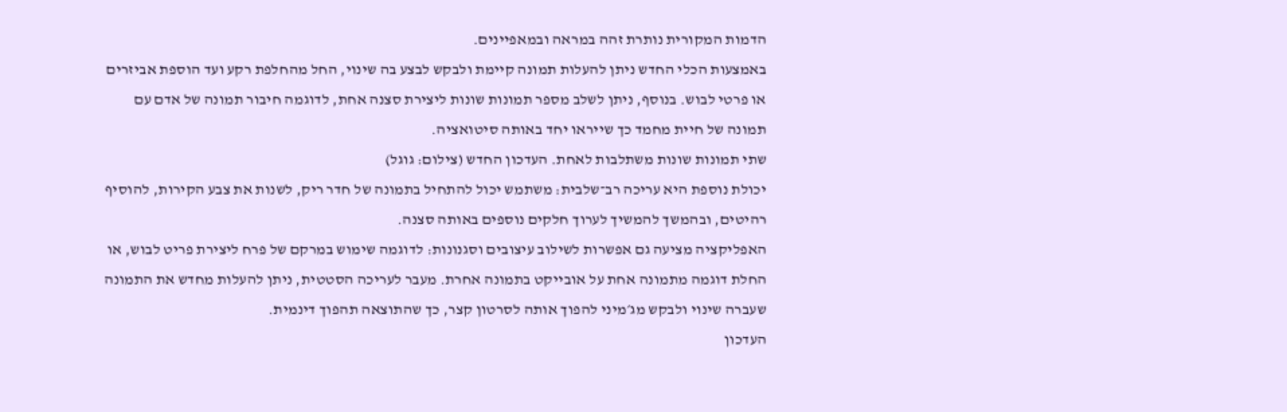הדמות המקורית נותרת זהה במראה ובמאפיינים.
באמצעות הכלי החדש ניתן להעלות תמונה קיימת ולבקש לבצע בה שינוי, החל מהחלפת רקע ועד הוספת אביזרים או פרטי לבוש. בנוסף, ניתן לשלב מספר תמונות שונות ליצירת סצנה אחת, לדוגמה חיבור תמונה של אדם עם תמונה של חיית מחמד כך שייראו יחד באותה סיטואציה.
שתי תמונות שונות משתלבות לאחת. העדכון החדש (צילום: גוגל)
יכולת נוספת היא עריכה רב־שלבית: משתמש יכול להתחיל בתמונה של חדר ריק, לשנות את צבע הקירות, להוסיף רהיטים, ובהמשך להמשיך לערוך חלקים נוספים באותה סצנה.
האפליקציה מציעה גם אפשרות לשילוב עיצובים וסגנונות: לדוגמה שימוש במרקם של פרח ליצירת פריט לבוש, או החלת דוגמה מתמונה אחת על אובייקט בתמונה אחרת. מעבר לעריכה הסטטית, ניתן להעלות מחדש את התמונה שעברה שינוי ולבקש מג׳מיני להפוך אותה לסרטון קצר, כך שהתוצאה תהפוך דינמית.
העדכון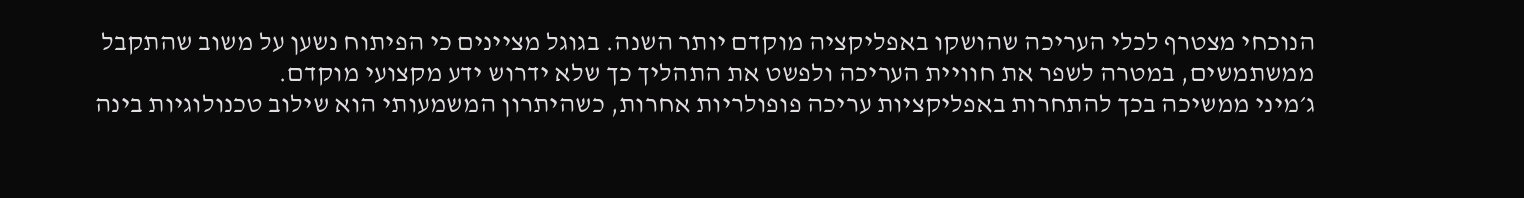הנוכחי מצטרף לכלי העריכה שהושקו באפליקציה מוקדם יותר השנה. בגוגל מציינים כי הפיתוח נשען על משוב שהתקבל ממשתמשים, במטרה לשפר את חוויית העריכה ולפשט את התהליך כך שלא ידרוש ידע מקצועי מוקדם.
ג׳מיני ממשיכה בכך להתחרות באפליקציות עריכה פופולריות אחרות, כשהיתרון המשמעותי הוא שילוב טכנולוגיות בינה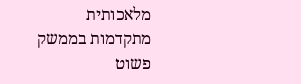מלאכותית מתקדמות בממשק פשוט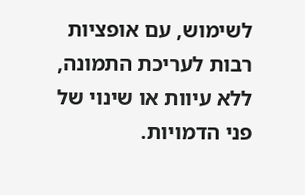לשימוש, עם אופציות רבות לעריכת התמונה, ללא עיוות או שינוי של פני הדמויות.